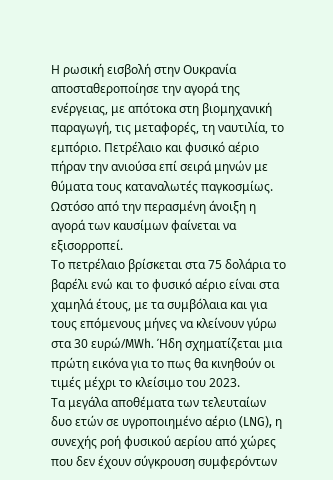Η ρωσική εισβολή στην Ουκρανία αποσταθεροποίησε την αγορά της ενέργειας, με απότοκα στη βιομηχανική παραγωγή, τις μεταφορές, τη ναυτιλία, το εμπόριο. Πετρέλαιο και φυσικό αέριο πήραν την ανιούσα επί σειρά μηνών με θύματα τους καταναλωτές παγκοσμίως. Ωστόσο από την περασμένη άνοιξη η αγορά των καυσίμων φαίνεται να εξισορροπεί.
Το πετρέλαιο βρίσκεται στα 75 δολάρια το βαρέλι ενώ και το φυσικό αέριο είναι στα χαμηλά έτους, με τα συμβόλαια και για τους επόμενους μήνες να κλείνουν γύρω στα 30 ευρώ/MWh. Ήδη σχηματίζεται μια πρώτη εικόνα για το πως θα κινηθούν οι τιμές μέχρι το κλείσιμο του 2023.
Τα μεγάλα αποθέματα των τελευταίων δυο ετών σε υγροποιημένο αέριο (LNG), η συνεχής ροή φυσικού αερίου από χώρες που δεν έχουν σύγκρουση συμφερόντων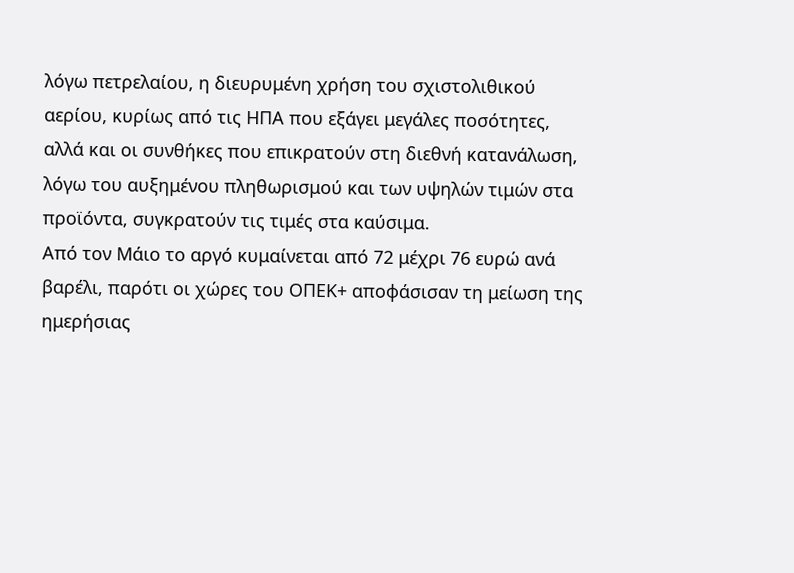λόγω πετρελαίου, η διευρυμένη χρήση του σχιστολιθικού αερίου, κυρίως από τις ΗΠΑ που εξάγει μεγάλες ποσότητες, αλλά και οι συνθήκες που επικρατούν στη διεθνή κατανάλωση, λόγω του αυξημένου πληθωρισμού και των υψηλών τιμών στα προϊόντα, συγκρατούν τις τιμές στα καύσιμα.
Από τον Μάιο το αργό κυμαίνεται από 72 μέχρι 76 ευρώ ανά βαρέλι, παρότι οι χώρες του ΟΠΕΚ+ αποφάσισαν τη μείωση της ημερήσιας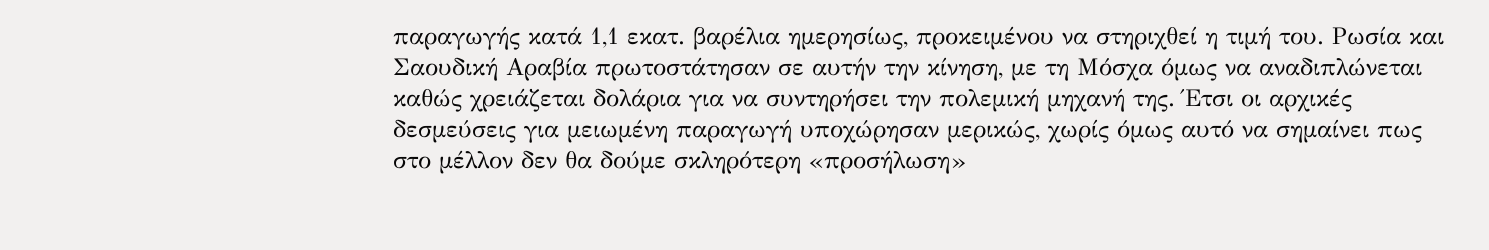παραγωγής κατά 1,1 εκατ. βαρέλια ημερησίως, προκειμένου να στηριχθεί η τιμή του. Ρωσία και Σαουδική Αραβία πρωτοστάτησαν σε αυτήν την κίνηση, με τη Μόσχα όμως να αναδιπλώνεται καθώς χρειάζεται δολάρια για να συντηρήσει την πολεμική μηχανή της. Έτσι οι αρχικές δεσμεύσεις για μειωμένη παραγωγή υποχώρησαν μερικώς, χωρίς όμως αυτό να σημαίνει πως στο μέλλον δεν θα δούμε σκληρότερη «προσήλωση»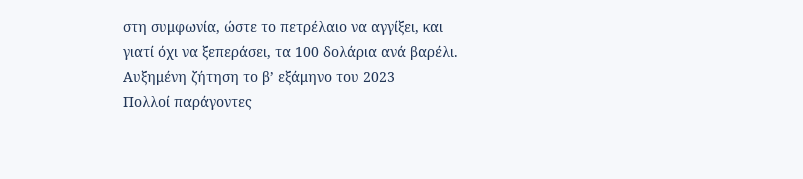στη συμφωνία, ώστε το πετρέλαιο να αγγίξει, και γιατί όχι να ξεπεράσει, τα 100 δολάρια ανά βαρέλι.
Αυξημένη ζήτηση το β’ εξάμηνο του 2023
Πολλοί παράγοντες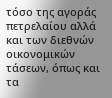τόσο της αγοράς πετρελαίου αλλά και των διεθνών οικονομικών τάσεων, όπως και τα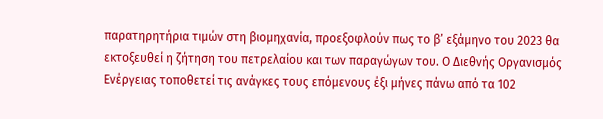παρατηρητήρια τιμών στη βιομηχανία, προεξοφλούν πως το β’ εξάμηνο του 2023 θα εκτοξευθεί η ζήτηση του πετρελαίου και των παραγώγων του. Ο Διεθνής Οργανισμός Ενέργειας τοποθετεί τις ανάγκες τους επόμενους έξι μήνες πάνω από τα 102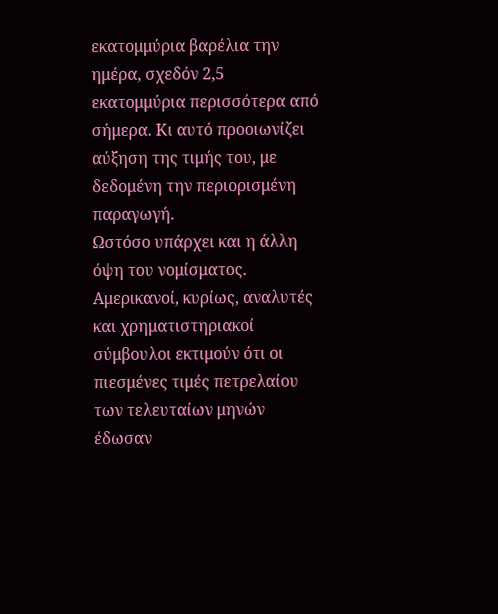εκατομμύρια βαρέλια την ημέρα, σχεδόν 2,5 εκατομμύρια περισσότερα από σήμερα. Κι αυτό προοιωνίζει αύξηση της τιμής του, με δεδομένη την περιορισμένη παραγωγή.
Ωστόσο υπάρχει και η άλλη όψη του νομίσματος. Αμερικανοί, κυρίως, αναλυτές και χρηματιστηριακοί σύμβουλοι εκτιμούν ότι οι πιεσμένες τιμές πετρελαίου των τελευταίων μηνών έδωσαν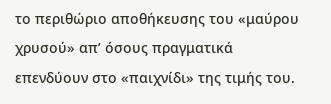το περιθώριο αποθήκευσης του «μαύρου χρυσού» απ’ όσους πραγματικά επενδύουν στο «παιχνίδι» της τιμής του.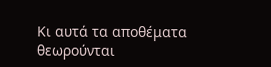Κι αυτά τα αποθέματα θεωρούνται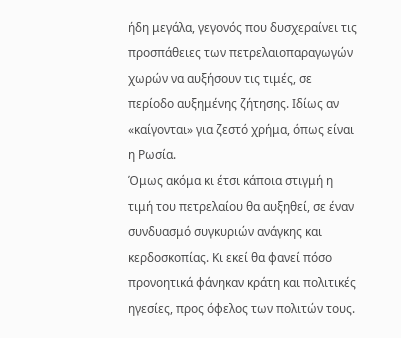ήδη μεγάλα, γεγονός που δυσχεραίνει τις προσπάθειες των πετρελαιοπαραγωγών χωρών να αυξήσουν τις τιμές, σε περίοδο αυξημένης ζήτησης. Ιδίως αν «καίγονται» για ζεστό χρήμα, όπως είναι η Ρωσία.
Όμως ακόμα κι έτσι κάποια στιγμή η τιμή του πετρελαίου θα αυξηθεί, σε έναν συνδυασμό συγκυριών ανάγκης και κερδοσκοπίας. Κι εκεί θα φανεί πόσο προνοητικά φάνηκαν κράτη και πολιτικές ηγεσίες, προς όφελος των πολιτών τους.